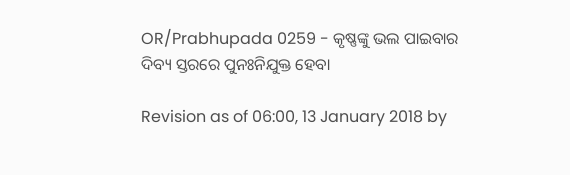OR/Prabhupada 0259 - କୃଷ୍ଣଙ୍କୁ ଭଲ ପାଇବାର ଦିବ୍ୟ ସ୍ତରରେ ପୁନଃନିଯୁକ୍ତ ହେବା

Revision as of 06:00, 13 January 2018 by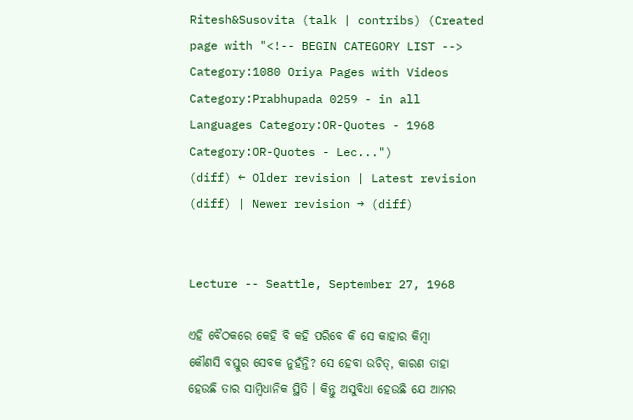Ritesh&Susovita (talk | contribs) (Created page with "<!-- BEGIN CATEGORY LIST --> Category:1080 Oriya Pages with Videos Category:Prabhupada 0259 - in all Languages Category:OR-Quotes - 1968 Category:OR-Quotes - Lec...")
(diff) ← Older revision | Latest revision (diff) | Newer revision → (diff)


Lecture -- Seattle, September 27, 1968

ଏହି ବୈଠକରେ କେହି ବି କହି ପରିବେ କି ସେ କାହାର କିମ୍ଵା କୌଣସି ବସ୍ତୁର ସେବକ ନୁହଁନ୍ତି? ସେ ହେବା ଉଚିତ୍, କାରଣ ତାହା ହେଉଛି ତାର ସାମ୍ଵିଧାନିକ ସ୍ଥିତି । କିନ୍ତୁ ଅସୁବିଧା ହେଉଛି ଯେ ଆମର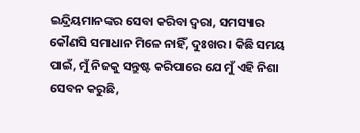ଇନ୍ଦ୍ରିୟମାନଙ୍କର ସେବା କରିବା ଦ୍ଵରା, ସମସ୍ୟାର କୌଣସି ସମାଧାନ ମିଳେ ନାହିଁ, ଦୁଃଖର । କିଛି ସମୟ ପାଇଁ, ମୁଁ ନିଜକୁ ସନ୍ତୁଷ୍ଟ କରିପାରେ ଯେ ମୁଁ ଏହି ନିଶା ସେବନ କରୁଛି,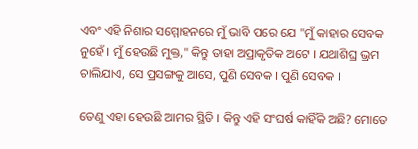ଏବଂ ଏହି ନିଶାର ସମ୍ମୋହନରେ ମୁଁ ଭାବି ପରେ ଯେ "ମୁଁ କାହାର ସେବକ ନୁହେଁ । ମୁଁ ହେଉଛି ମୁକ୍ତ," କିନ୍ତୁ ତାହା ଅପ୍ରାକୃତିକ ଅଟେ । ଯଥାଶିଘ୍ର ଭ୍ରମ ଚାଲିଯାଏ, ସେ ପ୍ରସଙ୍ଗକୁ ଆସେ, ପୁଣି ସେବକ । ପୁଣି ସେବକ ।

ତେଣୁ ଏହା ହେଉଛି ଆମର ସ୍ଥିତି । କିନ୍ତୁ ଏହି ସଂଘର୍ଷ କାହିଁକି ଅଛି? ମୋତେ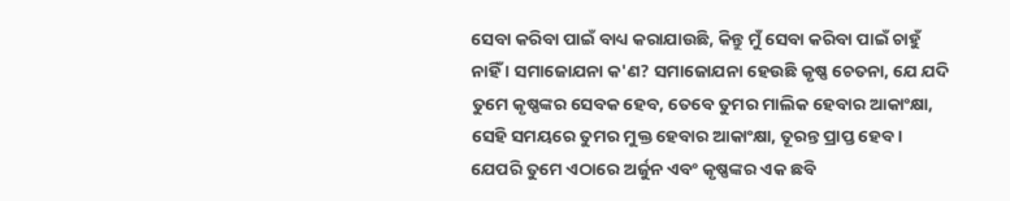ସେବା କରିବା ପାଇଁ ବାଧ୍ୟ କରାଯାଉଛି, କିନ୍ତୁ ମୁଁ ସେବା କରିବା ପାଇଁ ଚାହୁଁ ନାହିଁ । ସମାଜୋଯନା କ'ଣ? ସମାଜୋଯନା ହେଉଛି କୃଷ୍ଣ ଚେତନା, ଯେ ଯଦି ତୁମେ କୃଷ୍ଣଙ୍କର ସେବକ ହେବ, ତେବେ ତୁମର ମାଲିକ ହେବାର ଆକାଂକ୍ଷା, ସେହି ସମୟରେ ତୁମର ମୁକ୍ତ ହେବାର ଆକାଂକ୍ଷା, ତୂରନ୍ତ ପ୍ରାପ୍ତ ହେବ । ଯେପରି ତୁମେ ଏଠାରେ ଅର୍ଜୁନ ଏବଂ କୃଷ୍ଣଙ୍କର ଏକ ଛବି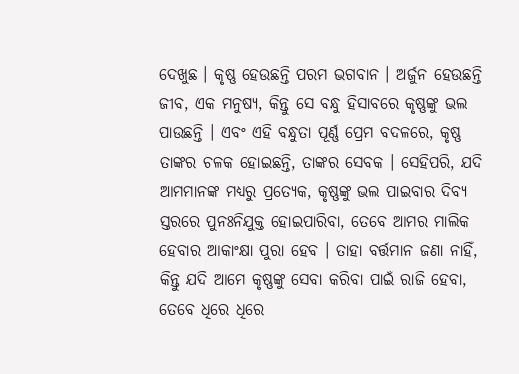ଦେଖୁଛ । କୃଷ୍ଣ ହେଉଛନ୍ତି ପରମ ଭଗବାନ । ଅର୍ଜୁନ ହେଉଛନ୍ତି ଜୀବ, ଏକ ମନୁଷ୍ୟ, କିନ୍ତୁ ସେ ବନ୍ଧୁ ହିସାବରେ କୃଷ୍ଣଙ୍କୁ ଭଲ ପାଉଛନ୍ତି । ଏବଂ ଏହି ବନ୍ଧୁତା ପୂର୍ଣ୍ଣ ପ୍ରେମ ବଦଳରେ, କୃଷ୍ଣ ତାଙ୍କର ଚଳକ ହୋଇଛନ୍ତି, ତାଙ୍କର ସେବକ । ସେହିପରି, ଯଦି ଆମମାନଙ୍କ ମଧ୍ୟରୁ ପ୍ରତ୍ୟେକ, କୃଷ୍ଣଙ୍କୁ ଭଲ ପାଇବାର ଦିବ୍ୟ ସ୍ତରରେ ପୁନଃନିଯୁକ୍ତ ହୋଇପାରିବା, ତେବେ ଆମର ମାଲିକ ହେବାର ଆକାଂକ୍ଷା ପୁରା ହେବ । ତାହା ବର୍ତ୍ତମାନ ଜଣା ନାହିଁ, କିନ୍ତୁ ଯଦି ଆମେ କୃଷ୍ଣଙ୍କୁ ସେବା କରିବା ପାଇଁ ରାଜି ହେବା, ତେବେ ଧିରେ ଧିରେ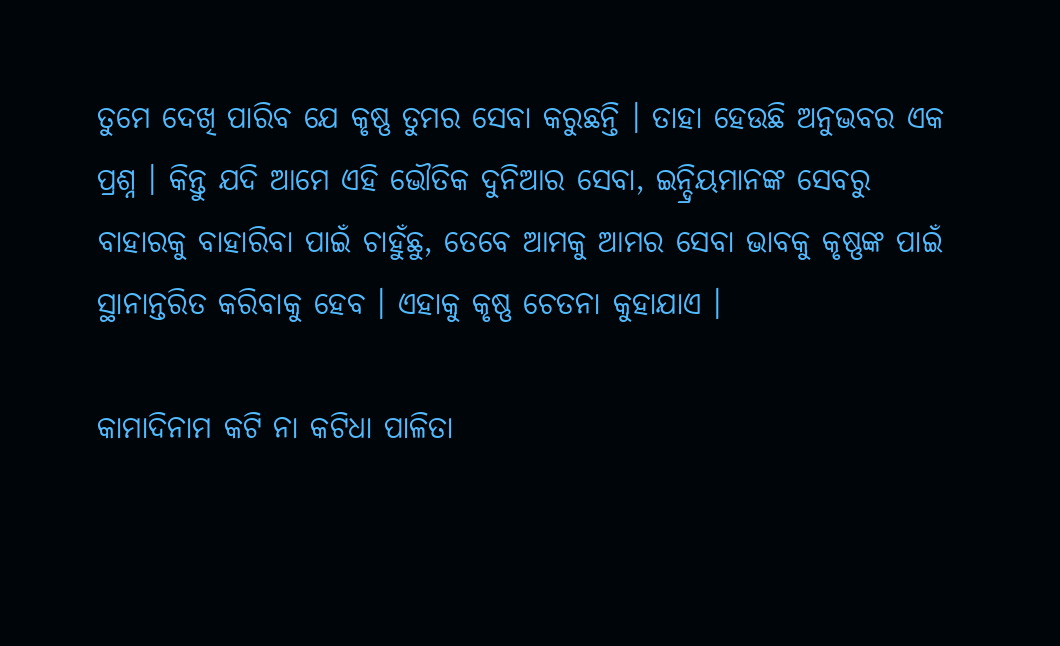ତୁମେ ଦେଖି ପାରିବ ଯେ କୃଷ୍ଣ ତୁମର ସେବା କରୁଛନ୍ତି । ତାହା ହେଉଛି ଅନୁଭବର ଏକ ପ୍ରଶ୍ନ । କିନ୍ତୁ ଯଦି ଆମେ ଏହି ଭୌତିକ ଦୁନିଆର ସେବା, ଇନ୍ଦ୍ରିୟମାନଙ୍କ ସେବରୁ ବାହାରକୁ ବାହାରିବା ପାଇଁ ଚାହୁଁଛୁ, ତେବେ ଆମକୁ ଆମର ସେବା ଭାବକୁ କୃଷ୍ଣଙ୍କ ପାଇଁ ସ୍ଥାନାନ୍ତରିତ କରିବାକୁ ହେବ । ଏହାକୁ କୃଷ୍ଣ ଚେତନା କୁହାଯାଏ ।

କାମାଦିନାମ କଟି ନା କଟିଧା ପାଳିତା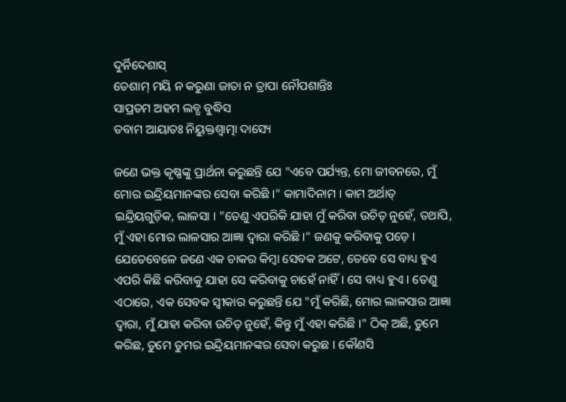ଦୁର୍ନିଦେଶାସ୍
ତେଶାମ୍ ମୟି ନ କରୁଣା ଜାତା ନ ତ୍ରାପା ନୌପଶାନ୍ତିଃ
ସାପ୍ରତମ ଅହମ ଲବ୍ଧ ବୁଦ୍ଧିସ
ତବାମ ଆୟାତଃ ନିୟୁକ୍ତଶ୍ଵାତ୍ମା ଦାସ୍ୟେ

ଜଣେ ଭକ୍ତ କୃଷ୍ଣଙ୍କୁ ପ୍ରାର୍ଥନା କରୁଛନ୍ତି ଯେ "ଏବେ ପର୍ଯ୍ୟନ୍ତ, ମୋ ଜୀବନରେ, ମୁଁ ମୋର ଇନ୍ଦ୍ରିୟମାନଙ୍କର ସେବା କରିଛି ।" କାମାଦିନାମ । କାମ ଅର୍ଥାତ୍ ଇନ୍ଦ୍ରିୟଗୁଡ଼ିକ, ଲାଳସା । "ତେଣୁ ଏପରିକି ଯାହା ମୁଁ କରିବା ଉଚିତ୍ ନୁହେଁ, ତଥାପି, ମୁଁ ଏହା ମୋର ଲାଳସାର ଆଜ୍ଞା ଦ୍ଵାରା କରିଛି ।" ଜଣକୁ କରିବାକୁ ପଡ଼େ । ଯେତେବେଳେ ଜଣେ ଏକ ଚାକର କିମ୍ଵା ସେବକ ଅଟେ, ତେବେ ସେ ବାଧ୍ୟ ହୁଏ ଏପରି କିଛି କରିବାକୁ ଯାହା ସେ କରିବାକୁ ଚାହେଁ ନାହିଁ । ସେ ବାଧ୍ୟ ହୁଏ । ତେଣୁ ଏଠାରେ, ଏକ ସେବକ ସ୍ଵୀକାର କରୁଛନ୍ତି ଯେ "ମୁଁ କରିଛି, ମୋର ଲାଳସାର ଆଜ୍ଞା ଦ୍ଵାରା, ମୁଁ ଯାହା କରିବା ଉଚିତ୍ ନୁହେଁ, କିନ୍ତୁ ମୁଁ ଏହା କରିଛି ।" ଠିକ୍ ଅଛି, ତୁମେ କରିଛ, ତୁମେ ତୁମର ଇନ୍ଦ୍ରିୟମାନଙ୍କର ସେବା କରୁଛ । କୌଣସି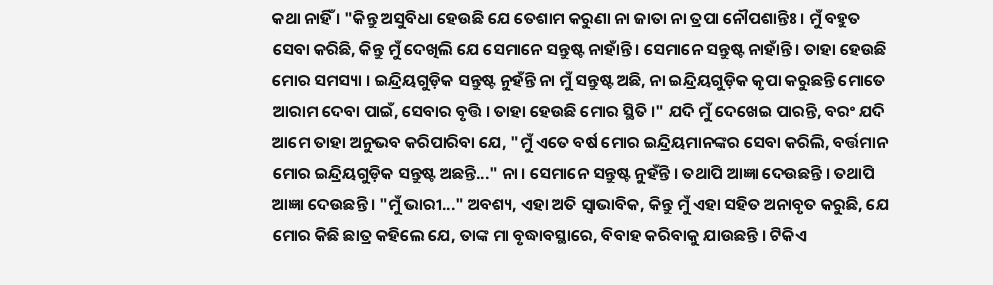କଥା ନାହିଁ । "କିନ୍ତୁ ଅସୁବିଧା ହେଉଛି ଯେ ତେଶାମ କରୁଣା ନା ଜାତା ନା ତ୍ରପା ନୌପଶାନ୍ତିଃ । ମୁଁ ବହୁତ ସେବା କରିଛି, କିନ୍ତୁ ମୁଁ ଦେଖିଲି ଯେ ସେମାନେ ସନ୍ତୁଷ୍ଟ ନାହାଁନ୍ତି । ସେମାନେ ସନ୍ତୁଷ୍ଟ ନାହାଁନ୍ତି । ତାହା ହେଉଛି ମୋର ସମସ୍ୟା । ଇନ୍ଦ୍ରିୟଗୁଡ଼ିକ ସନ୍ତୁଷ୍ଟ ନୁହଁନ୍ତି ନା ମୁଁ ସନ୍ତୁଷ୍ଟ ଅଛି, ନା ଇନ୍ଦ୍ରିୟଗୁଡ଼ିକ କୃପା କରୁଛନ୍ତି ମୋତେ ଆରାମ ଦେବା ପାଇଁ, ସେବାର ବୃତ୍ତି । ତାହା ହେଉଛି ମୋର ସ୍ଥିତି ।" ଯଦି ମୁଁ ଦେଖେଇ ପାରନ୍ତି, ବରଂ ଯଦି ଆମେ ତାହା ଅନୁଭବ କରିପାରିବା ଯେ, "ମୁଁ ଏତେ ବର୍ଷ ମୋର ଇନ୍ଦ୍ରିୟମାନଙ୍କର ସେବା କରିଲି, ବର୍ତ୍ତମାନ ମୋର ଇନ୍ଦ୍ରିୟଗୁଡ଼ିକ ସନ୍ତୁଷ୍ଟ ଅଛନ୍ତି..." ନା । ସେମାନେ ସନ୍ତୁଷ୍ଟ ନୁହଁନ୍ତି । ତଥାପି ଆଜ୍ଞା ଦେଉଛନ୍ତି । ତଥାପି ଆଜ୍ଞା ଦେଉଛନ୍ତି । "ମୁଁ ଭାରୀ..." ଅବଶ୍ୟ, ଏହା ଅତି ସ୍ଵାଭାବିକ, କିନ୍ତୁ ମୁଁ ଏହା ସହିତ ଅନାବୃତ କରୁଛି, ଯେ ମୋର କିଛି ଛାତ୍ର କହିଲେ ଯେ, ତାଙ୍କ ମା ବୃଦ୍ଧାବସ୍ଥାରେ, ବିବାହ କରିବାକୁ ଯାଉଛନ୍ତି । ଟିକିଏ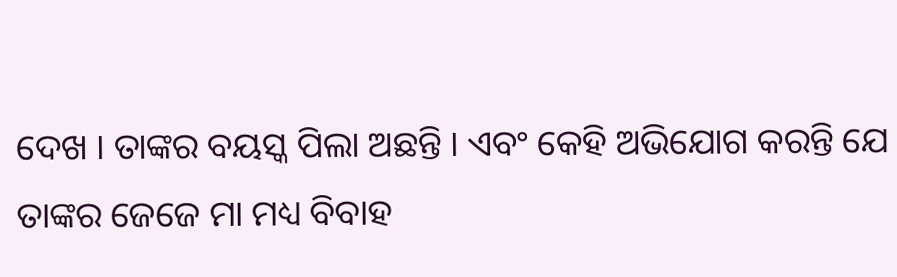ଦେଖ । ତାଙ୍କର ବୟସ୍କ ପିଲା ଅଛନ୍ତି । ଏବଂ କେହି ଅଭିଯୋଗ କରନ୍ତି ଯେ ତାଙ୍କର ଜେଜେ ମା ମଧ୍ୟ ବିବାହ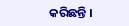କରିଛନ୍ତି ।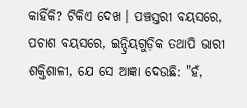କାହିଁକି? ଟିକିଏ ଦେଖ । ପଞ୍ଚସ୍ତରୀ ବୟସରେ, ପଚାଶ ବୟସରେ, ଇନ୍ଦ୍ରିୟଗୁଡ଼ିକ ତଥାପି ଭାରୀ ଶକ୍ତିଶାଳୀ, ଯେ ସେ ଆଜ୍ଞା ଦେଉଛି: "ହଁ,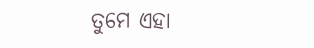ତୁମେ ଏହା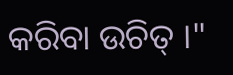କରିବା ଉଚିତ୍ ।"